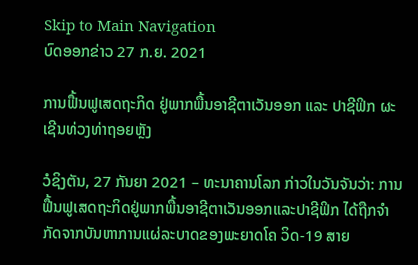Skip to Main Navigation
ບົດອອກຂ່າວ 27 ກ.ຍ. 2021

ການຟື້ນຟູເສດຖະກິດ ຢູ່ພາກພື້ນອາຊີຕາເວັນອອກ ແລະ ປາຊີຟິກ ຜະເຊີນທ່ວງທ່າຖອຍຫຼັງ

ວໍຊິງຕັນ, 27 ກັນຍາ 2021 – ທະນາຄານໂລກ ກ່າວໃນວັນຈັນວ່າ: ການຟື້ນຟູເສດຖະກິດຢູ່ພາກພື້ນອາຊີຕາເວັນອອກແລະປາຊີຟິກ ໄດ້ຖືກຈໍາກັດຈາກບັນຫາການແຜ່ລະບາດຂອງພະຍາດໂຄ ວິດ-19 ສາຍ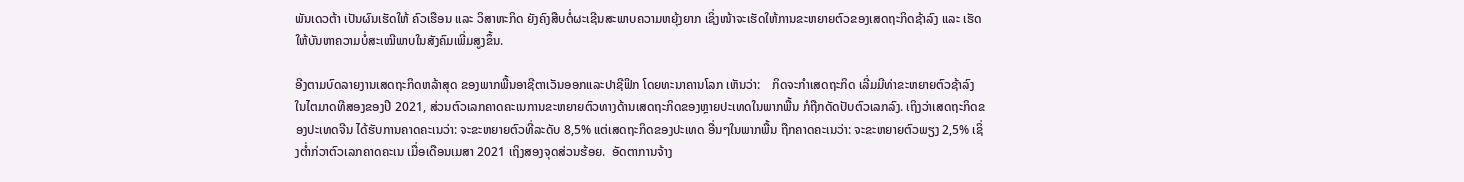ພັນເດວຕ້າ ເປັນຜົນເຮັດໃຫ້ ຄົວເຮືອນ ແລະ ວິສາຫະກິດ ຍັງຄົງສືບຕໍ່ຜະເຊີນສະພາບຄວາມຫຍຸ້ງຍາກ ເຊິ່ງໜ້າຈະເຮັດໃຫ້ການຂະຫຍາຍຕົວຂອງເສດຖະກິດຊ້າລົງ ແລະ ເຮັດໃຫ້ບັນຫາຄວາມບໍ່ສະເໝີພາບໃນສັງຄົມເພີ່ມສູງຂຶ້ນ.

ອີງຕາມບົດລາຍງານເສດຖະກິດຫລ້າສຸດ ຂອງພາກພື້ນອາຊີຕາເວັນອອກແລະປາຊີຟິກ ໂດຍທະນາຄານໂລກ ເຫັນວ່າ:    ກິດຈະກໍາເສດຖະກິດ ເລີ່ມມີທ່າຂະຫຍາຍຕົວຊ້າລົງ ໃນໄຕມາດທີສອງຂອງປີ 2021, ສ່ວນຕົວເລກຄາດຄະເນການຂະຫຍາຍຕົວທາງດ້ານເສດຖະກິດຂອງຫຼາຍປະເທດໃນພາກພື້ນ ກໍຖືກດັດປັບຕົວເລກລົງ. ເຖິງວ່າເສດຖະກິດຂອງປະເທດຈີນ ໄດ້ຮັບການຄາດຄະເນວ່າ: ຈະຂະຫຍາຍຕົວທີ່ລະດັບ 8,5% ແຕ່ເສດຖະກິດຂອງປະເທດ ອື່ນໆໃນພາກພື້ນ ຖືກຄາດຄະເນວ່າ: ຈະຂະຫຍາຍຕົວພຽງ 2,5% ເຊິ່ງຕໍ່າກ່ວາຕົວເລກຄາດຄະເນ ເມື່ອເດືອນເມສາ 2021 ເຖິງສອງຈຸດສ່ວນຮ້ອຍ.  ອັດຕາການຈ້າງ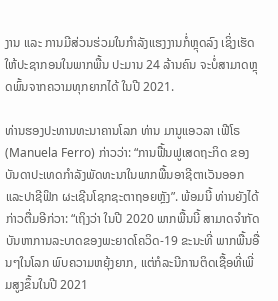ງານ ແລະ ການມີສ່ວນຮ່ວມໃນກໍາລັງແຮງງານກໍ່ຫຼຸດລົງ ເຊິ່ງເຮັດໃຫ້ປະຊາກອນໃນພາກພື້ນ ປະມານ 24 ລ້ານຄົນ ຈະບໍ່ສາມາດຫຼຸດພົ້ນຈາກຄວາມທຸກຍາກໄດ້ ໃນປີ 2021.

ທ່ານຮອງປະທານທະນາຄານໂລກ ທ່ານ ມານູແອວລາ ເຟີໂຣ (Manuela Ferro) ກ່າວວ່າ: “ການຟື້ນຟູເສດຖະກິດ ຂອງບັນດາປະເທດກໍາລັງພັດທະນາໃນພາກພື້ນອາຊີຕາເວັນອອກແລະປາຊີຟິກ ຜະເຊີນໂຊກຊະຕາຖອຍຫຼັງ”. ພ້ອມນີ້ ທ່ານຍັງໄດ້ກ່າວຕື່ມອີກ່ວາ: “ເຖິງວ່າ ໃນປີ 2020 ພາກພື້ນນີ້ ສາມາດຈໍາກັດບັນຫາການລະບາດຂອງພະຍາດໂຄວິດ-19 ຂະນະທີ່ ພາກພື້ນອື່ນໆໃນໂລກ ພົບຄວາມຫຍຸ້ງຍາກ, ແຕ່ກໍລະນີການຕິດເຊື້ອທີ່ເພີ່ມສູງຂຶ້ນໃນປີ 2021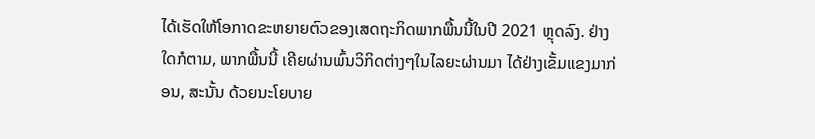ໄດ້ເຮັດໃຫ້ໂອກາດຂະຫຍາຍຕົວຂອງເສດຖະກິດພາກພື້ນນີ້ໃນປີ 2021 ຫຼຸດລົງ. ຢ່າງໃດກໍຕາມ, ພາກພື້ນນີ້ ເຄີຍຜ່ານພົ້ນວິກິດຕ່າງໆໃນໄລຍະຜ່ານມາ ໄດ້ຢ່າງເຂັ້ມແຂງມາກ່ອນ, ສະນັ້ນ ດ້ວຍນະໂຍບາຍ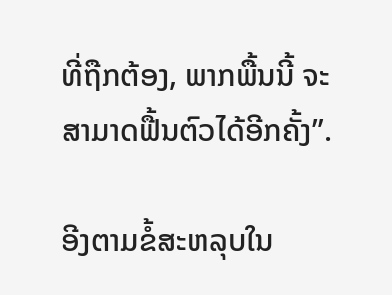ທີ່ຖືກຕ້ອງ, ພາກພື້ນນີ້ ຈະສາມາດຟື້ນຕົວໄດ້ອີກຄັ້ງ”.

ອີງຕາມຂໍ້ສະຫລຸບໃນ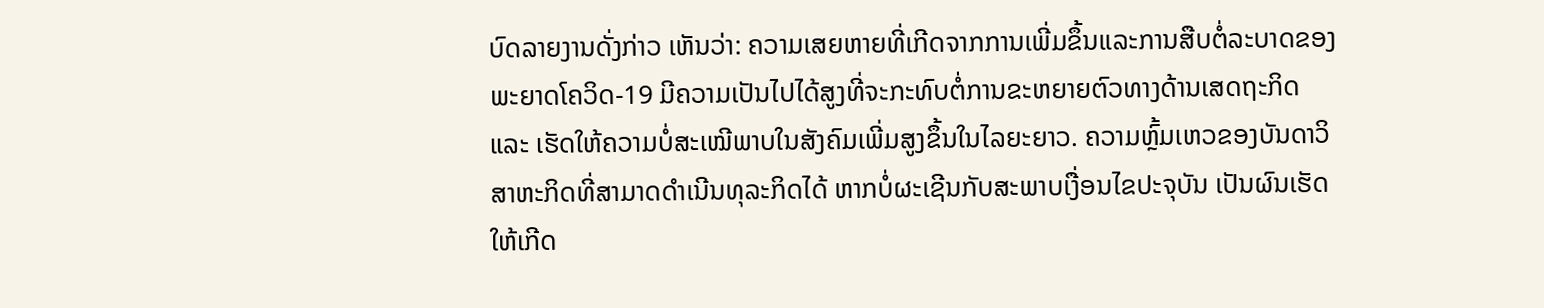ບົດລາຍງານດັ່ງກ່າວ ເຫັນວ່າ: ຄວາມເສຍຫາຍທີ່ເກີດຈາກການເພີ່ມຂຶ້ນແລະການສືບຕໍ່ລະບາດຂອງພະຍາດໂຄວິດ-19 ມີຄວາມເປັນໄປໄດ້ສູງທີ່ຈະກະທົບຕໍ່ການຂະຫຍາຍຕົວທາງດ້ານເສດຖະກິດ ແລະ ເຮັດໃຫ້ຄວາມບໍ່ສະເໝີພາບໃນສັງຄົມເພີ່ມສູງຂຶ້ນໃນໄລຍະຍາວ. ຄວາມຫຼົ້ມເຫວຂອງບັນດາວິສາຫະກິດທີ່ສາມາດດໍາເນີນທຸລະກິດໄດ້ ຫາກບໍ່ຜະເຊີນກັບສະພາບເງື່ອນໄຂປະຈຸບັນ ເປັນຜົນເຮັດໃຫ້ເກີດ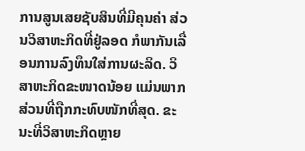ການສູນເສຍຊັບສິນທີ່ມີຄຸນຄ່າ ສ່ວນວິສາຫະກິດທີ່ຢູ່ລອດ ກໍພາກັນເລື່ອນການລົງທຶນໃສ່ການຜະລິດ. ວິສາຫະກິດຂະໜາດນ້ອຍ ແມ່ນພາກສ່ວນທີ່ຖືກກະທົບໜັກທີ່ສຸດ. ຂະນະທີ່ວິສາຫະກິດຫຼາຍ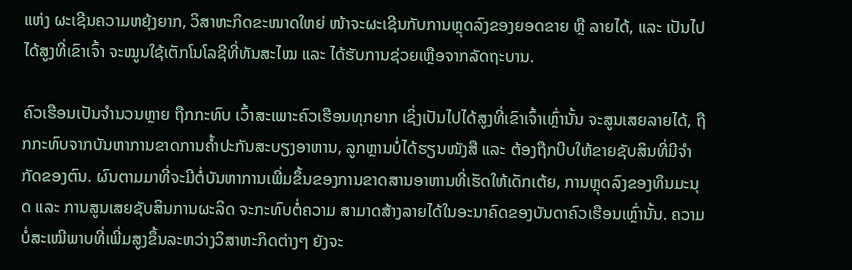ແຫ່ງ ຜະເຊີນຄວາມຫຍຸ້ງຍາກ, ວິສາຫະກິດຂະໜາດໃຫຍ່ ໜ້າຈະຜະເຊີນກັບການຫຼຸດລົງຂອງຍອດຂາຍ ຫຼື ລາຍໄດ້, ແລະ ເປັນໄປໄດ້ສູງທີ່ເຂົາເຈົ້າ ຈະໝູນໃຊ້ເຕັກໂນໂລຊີທີ່ທັນສະໄໝ ແລະ ໄດ້ຮັບການຊ່ວຍເຫຼືອຈາກລັດຖະບານ.

ຄົວເຮືອນເປັນຈໍານວນຫຼາຍ ຖືກກະທົບ ເວົ້າສະເພາະຄົວເຮືອນທຸກຍາກ ເຊິ່ງເປັນໄປໄດ້ສູງທີ່ເຂົາເຈົ້າເຫຼົ່ານັ້ນ ຈະສູນເສຍລາຍໄດ້, ຖືກກະທົບຈາກບັນຫາການຂາດການຄໍ້າປະກັນສະບຽງອາຫານ, ລູກຫຼານບໍ່ໄດ້ຮຽນໜັງສື ແລະ ຕ້ອງຖືກບີບໃຫ້ຂາຍຊັບສິນທີ່ມີຈໍາກັດຂອງຕົນ. ຜົນຕາມມາທີ່ຈະມີຕໍ່ບັນຫາການເພີ່ມຂຶ້ນຂອງການຂາດສານອາຫານທີ່ເຮັດໃຫ້ເດັກເຕ້ຍ, ການຫຼຸດລົງຂອງທຶນມະນຸດ ແລະ ການສູນເສຍຊັບສິນການຜະລິດ ຈະກະທົບຕໍ່ຄວາມ ສາມາດສ້າງລາຍໄດ້ໃນອະນາຄົດຂອງບັນດາຄົວເຮືອນເຫຼົ່ານັ້ນ. ຄວາມບໍ່ສະເໝີພາບທີ່ເພີ່ມສູງຂຶ້ນລະຫວ່າງວິສາຫະກິດຕ່າງໆ ຍັງຈະ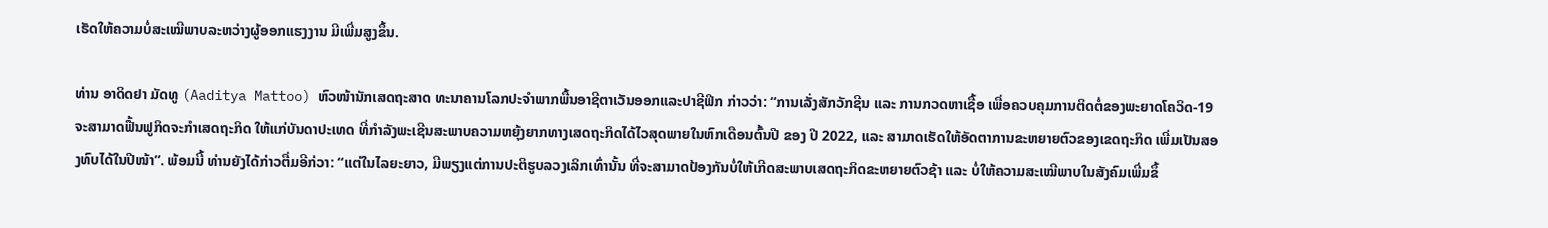ເຮັດໃຫ້ຄວາມບໍ່ສະເໝີພາບລະຫວ່າງຜູ້ອອກແຮງງານ ມີເພີ່ມສູງຂຶ້ນ.

ທ່ານ ອາດິດຢາ ມັດທູ (Aaditya Mattoo) ຫົວໜ້ານັກເສດຖະສາດ ທະນາຄານໂລກປະຈໍາພາກພື້ນອາຊີຕາເວັນອອກແລະປາຊີຟິກ ກ່າວວ່າ: “ການເລັ່ງສັກວັກຊີນ ແລະ ການກວດຫາເຊື້ອ ເພື່ອຄວບຄຸມການຕິດຕໍ່ຂອງພະຍາດໂຄວິດ-19 ຈະສາມາດຟື້ນຟູກິດຈະກໍາເສດຖະກິດ ໃຫ້ແກ່ບັນດາປະເທດ ທີ່ກໍາລັງພະເຊີນສະພາບຄວາມຫຍຸ້ງຍາກທາງເສດຖະກິດໄດ້ໄວສຸດພາຍໃນຫົກເດືອນຕົ້ນປີ ຂອງ ປີ 2022, ແລະ ສາມາດເຮັດໃຫ້ອັດຕາການຂະຫຍາຍຕົວຂອງເຂດຖະກິດ ເພີ່ມເປັນສອງທົບໄດ້ໃນປີໜ້າ”. ພ້ອມນີ້ ທ່ານຍັງໄດ້ກ່າວຕື່ມອີກ່ວາ: “ແຕ່ໃນໄລຍະຍາວ, ມີພຽງແຕ່ການປະຕິຮູບລວງເລິກເທົ່ານັ້ນ ທີ່ຈະສາມາດປ້ອງກັນບໍ່ໃຫ້ເກີດສະພາບເສດຖະກິດຂະຫຍາຍຕົວຊ້າ ແລະ ບໍ່ໃຫ້ຄວາມສະເໝີພາບໃນສັງຄົມເພີ່ມຂຶ້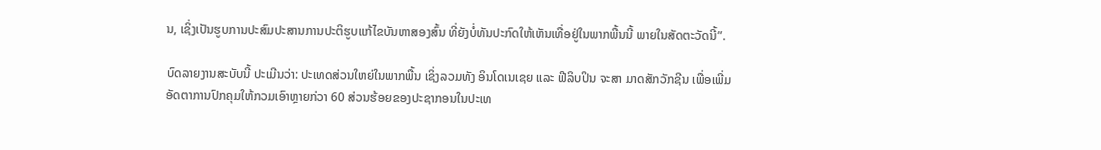ນ, ເຊິ່ງເປັນຮູບການປະສົມປະສານການປະຕິຮູບແກ້ໄຂບັນຫາສອງສົ້ນ ທີ່ຍັງບໍ່ທັນປະກົດໃຫ້ເຫັນເທື່ອຢູ່ໃນພາກພື້ນນີ້ ພາຍໃນສັດຕະວັດນີ້”.

ບົດລາຍງານສະບັບນີ້ ປະເມີນວ່າ: ປະເທດສ່ວນໃຫຍ່ໃນພາກພື້ນ ເຊິ່ງລວມທັງ ອິນໂດເນເຊຍ ແລະ ຟີລິບປິນ ຈະສາ ມາດສັກວັກຊີນ ເພື່ອເພີ່ມອັດຕາການປົກຄຸມໃຫ້ກວມເອົາຫຼາຍກ່ວາ 60 ສ່ວນຮ້ອຍຂອງປະຊາກອນໃນປະເທ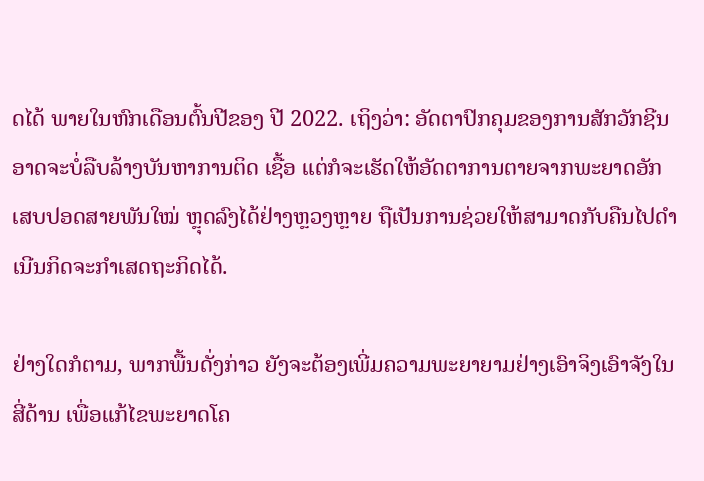ດໄດ້ ພາຍໃນຫົກເດືອນຕົ້ນປີຂອງ ປີ 2022. ເຖິງວ່າ: ອັດຕາປົກຄຸມຂອງການສັກວັກຊີນ ອາດຈະບໍ່ລືບລ້າງບັນຫາການຕິດ ເຊື້ອ ແຕ່ກໍຈະເຮັດໃຫ້ອັດຕາການຕາຍຈາກພະຍາດອັກເສບປອດສາຍພັນໃໝ່ ຫຼຸດລົງໄດ້ຢ່າງຫຼວງຫຼາຍ ຖືເປັນການຊ່ວຍໃຫ້ສາມາດກັບຄືນໄປດໍາເນີນກິດຈະກໍາເສດຖະກິດໄດ້.

ຢ່າງໃດກໍຕາມ, ພາກພື້ນດັ່ງກ່າວ ຍັງຈະຕ້ອງເພີ່ມຄວາມພະຍາຍາມຢ່າງເອົາຈິງເອົາຈັງໃນສີ່ດ້ານ ເພື່ອແກ້ໄຂພະຍາດໂຄ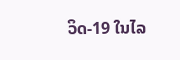ວິດ-19 ໃນໄລ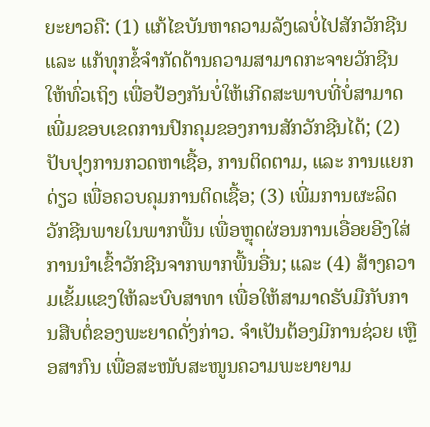ຍະຍາວຄື: (1) ແກ້ໄຂບັນຫາຄວາມລັງເລບໍ່ໄປສັກວັກຊີນ ແລະ ແກ້ທຸກຂໍ້ຈໍາກັດດ້ານຄວາມສາມາດກະຈາຍວັກຊີນໃຫ້ທົ່ວເຖິງ ເພື່ອປ້ອງກັນບໍ່ໃຫ້ເກີດສະພາບທີ່ບໍ່ສາມາດເພີ່ມຂອບເຂດການປົກຄຸມຂອງການສັກວັກຊີນໄດ້; (2) ປັບປຸງການກວດຫາເຊື້ອ, ການຕິດຕາມ, ແລະ ການແຍກດ່ຽວ ເພື່ອຄວບຄຸມການຕິດເຊື້ອ; (3) ເພີ່ມການຜະລິດວັກຊີນພາຍໃນພາກພື້ນ ເພື່ອຫຼຸດຜ່ອນການເອື່ອຍອີງໃສ່ການນໍາເຂົ້າວັກຊີນຈາກພາກພື້ນອື່ນ; ແລະ (4) ສ້າງຄວາມເຂັ້ມແຂງໃຫ້ລະບົບສາທາ ເພື່ອໃຫ້ສາມາດຮັບມືກັບການສືບຕໍ່ຂອງພະຍາດດັ່ງກ່າວ. ຈໍາເປັນຕ້ອງມີການຊ່ວຍ ເຫຼືອສາກົນ ເພື່ອສະໜັບສະໜູນຄວາມພະຍາຍາມ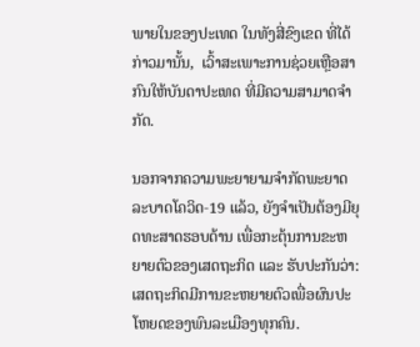ພາຍໃນຂອງປະເທດ ໃນທັງສີ່ຂົງເຂດ ທີ່ໄດ້ກ່າວມານັ້ນ,  ເວົ້າສະເພາະການຊ່ວຍເຫຼືອສາກົນໃຫ້ບັນດາປະເທດ ທີ່ມີຄວາມສາມາດຈໍາກັດ.

ນອກຈາກຄວາມພະຍາຍາມຈໍາກັດພະຍາດລະບາດໂຄວິດ-19 ແລ້ວ, ຍັງຈໍາເປັນຕ້ອງມີຍຸດທະສາດຮອບດ້ານ ເພື່ອກະຕຸ້ນການຂະຫຍາຍຕົວຂອງເສດຖະກິດ ແລະ ຮັບປະກັນວ່າ: ເສດຖະກິດມີການຂະຫຍາຍຕົວເພື່ອຜົນປະໂຫຍດຂອງພົນລະເມືອງທຸກຄົນ.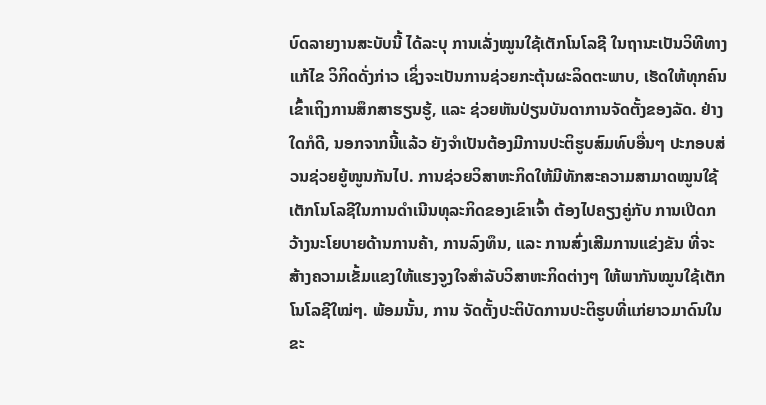ບົດລາຍງານສະບັບນີ້ ໄດ້ລະບຸ ການເລັ່ງໝູນໃຊ້ເຕັກໂນໂລຊີ ໃນຖານະເປັນວິທີທາງແກ້ໄຂ ວິກິດດັ່ງກ່າວ ເຊິ່ງຈະເປັນການຊ່ວຍກະຕຸ້ນຜະລິດຕະພາບ, ເຮັດໃຫ້ທຸກຄົນເຂົ້າເຖິງການສຶກສາຮຽນຮູ້, ແລະ ຊ່ວຍຫັນປ່ຽນບັນດາການຈັດຕັ້ງຂອງລັດ. ຢ່າງໃດກໍດີ, ນອກຈາກນີ້ແລ້ວ ຍັງຈໍາເປັນຕ້ອງມີການປະຕິຮູບສົມທົບອື່ນໆ ປະກອບສ່ວນຊ່ວຍຍູ້ໜູນກັນໄປ. ການຊ່ວຍວິສາຫະກິດໃຫ້ມີທັກສະຄວາມສາມາດໝູນໃຊ້ເຕັກໂນໂລຊີໃນການດໍາເນີນທຸລະກິດຂອງເຂົາເຈົ້າ ຕ້ອງໄປຄຽງຄູ່ກັບ ການເປີດກວ້າງນະໂຍບາຍດ້ານການຄ້າ, ການລົງທຶນ, ແລະ ການສົ່ງເສີມການແຂ່ງຂັນ ທີ່ຈະສ້າງຄວາມເຂັ້ມແຂງໃຫ້ແຮງຈູງໃຈສໍາລັບວິສາຫະກິດຕ່າງໆ ໃຫ້ພາກັນໝູນໃຊ້ເຕັກໂນໂລຊີໃໝ່ໆ. ພ້ອມນັ້ນ, ການ ຈັດຕັ້ງປະຕິບັດການປະຕິຮູບທີ່ແກ່ຍາວມາດົນໃນຂະ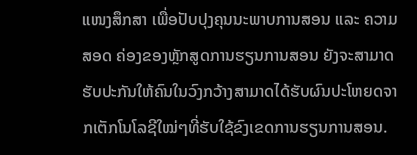ແໜງສຶກສາ ເພື່ອປັບປຸງຄຸນນະພາບການສອນ ແລະ ຄວາມສອດ ຄ່ອງຂອງຫຼັກສູດການຮຽນການສອນ ຍັງຈະສາມາດຮັບປະກັນໃຫ້ຄົນໃນວົງກວ້າງສາມາດໄດ້ຮັບຜົນປະໂຫຍດຈາກເຕັກໂນໂລຊີໃໝ່ໆທີ່ຮັບໃຊ້ຂົງເຂດການຮຽນການສອນ.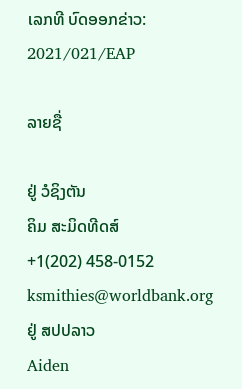ເລກທີ ບົດອອກຂ່າວ: 2021/021/EAP

ລາຍຊື່

ຢູ່ ວໍຊິງຕັນ
ຄິມ ສະມິດທີດສ໌
+1(202) 458-0152
ksmithies@worldbank.org
ຢູ່ ສປປລາວ
Aiden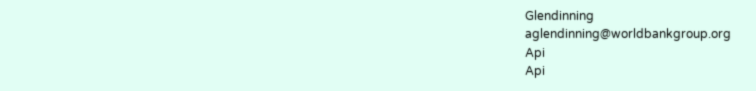Glendinning
aglendinning@worldbankgroup.org
Api
Api